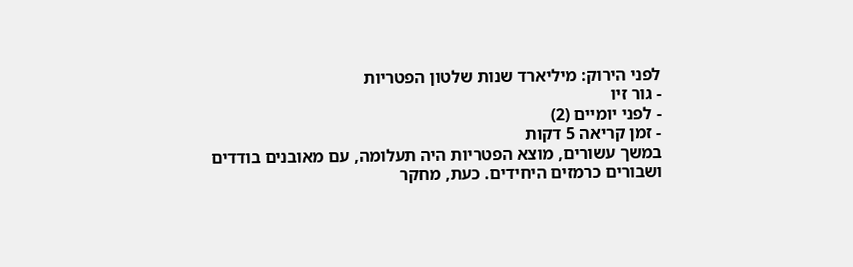לפני הירוק: מיליארד שנות שלטון הפטריות
- גור זיו
- לפני יומיים (2)
- זמן קריאה 5 דקות
במשך עשורים, מוצא הפטריות היה תעלומה, עם מאובנים בודדים ושבורים כרמזים היחידים. כעת, מחקר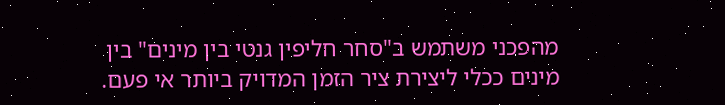מהפכני משתמש ב"סחר חליפין גנטי בין מינים" בין מינים ככלי ליצירת ציר הזמן המדויק ביותר אי פעם.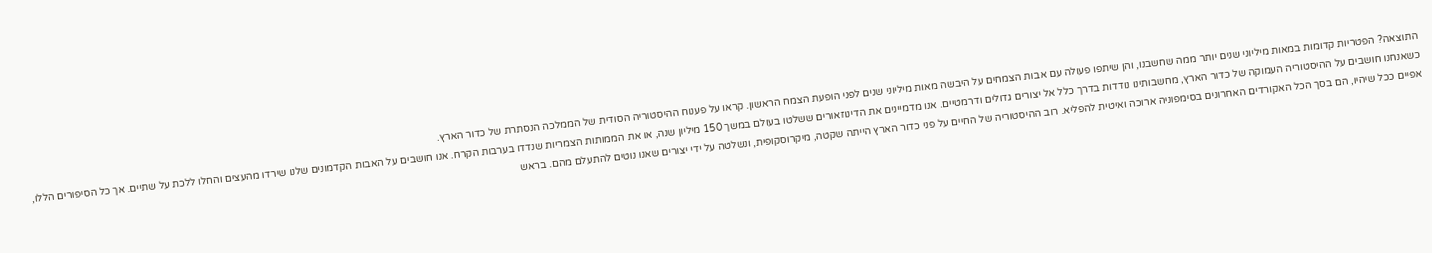התוצאה? הפטריות קדומות במאות מיליוני שנים יותר ממה שחשבנו, והן שיתפו פעולה עם אבות הצמחים על היבשה מאות מיליוני שנים לפני הופעת הצמח הראשון. קראו על פענוח ההיסטוריה הסודית של הממלכה הנסתרת של כדור הארץ.
כשאנחנו חושבים על ההיסטוריה העמוקה של כדור הארץ, מחשבותינו נודדות בדרך כלל אל יצורים גדולים ודרמטיים. אנו מדמיינים את הדינוזאורים ששלטו בעולם במשך 150 מיליון שנה, או את הממותות הצמריות שנדדו בערבות הקרח. אנו חושבים על האבות הקדמונים שלנו שירדו מהעצים והחלו ללכת על שתיים. אך כל הסיפורים הללו, אפיים ככל שיהיו, הם בסך הכל האקורדים האחרונים בסימפוניה ארוכה ואיטית להפליא. רוב ההיסטוריה של החיים על פני כדור הארץ הייתה שקטה, מיקרוסקופית, ונשלטה על ידי יצורים שאנו נוטים להתעלם מהם. בראש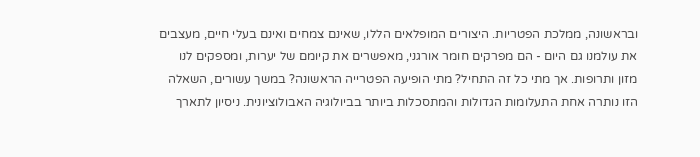ובראשונה, ממלכת הפטריות. היצורים המופלאים הללו, שאינם צמחים ואינם בעלי חיים, מעצבים את עולמנו גם היום - הם מפרקים חומר אורגני, מאפשרים את קיומם של יערות, ומספקים לנו מזון ותרופות. אך מתי כל זה התחיל? מתי הופיעה הפטרייה הראשונה? במשך עשורים, השאלה הזו נותרה אחת התעלומות הגדולות והמתסכלות ביותר בביולוגיה האבולוציונית. ניסיון לתארך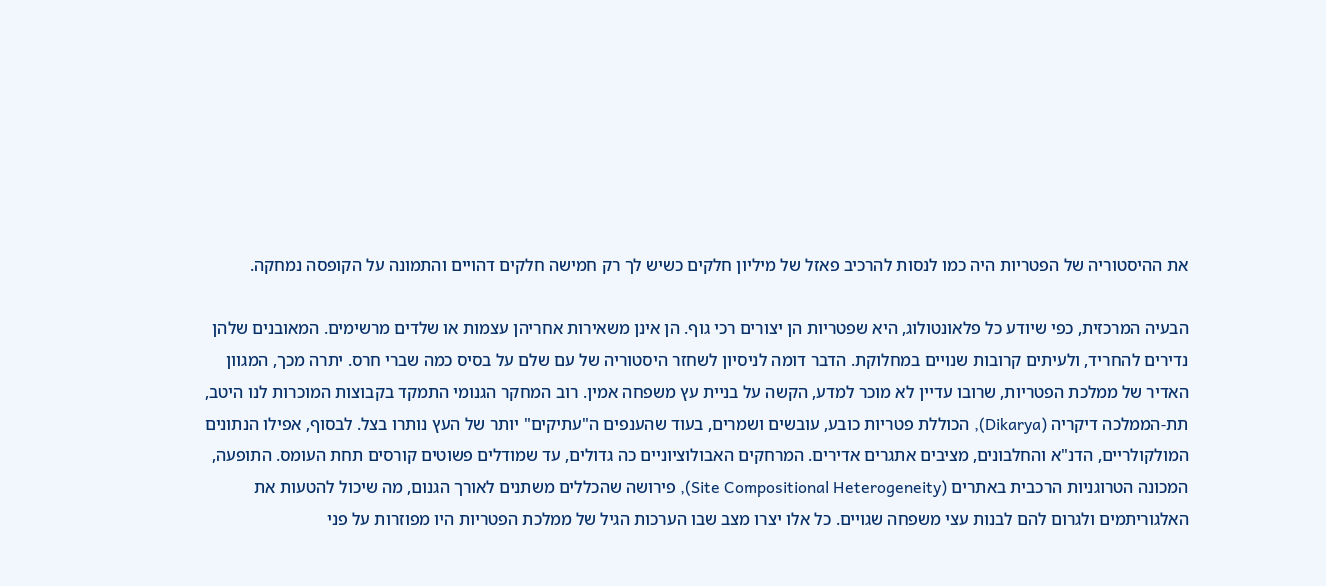את ההיסטוריה של הפטריות היה כמו לנסות להרכיב פאזל של מיליון חלקים כשיש לך רק חמישה חלקים דהויים והתמונה על הקופסה נמחקה.

הבעיה המרכזית, כפי שיודע כל פלאונטולוג, היא שפטריות הן יצורים רכי גוף. הן אינן משאירות אחריהן עצמות או שלדים מרשימים. המאובנים שלהן נדירים להחריד, ולעיתים קרובות שנויים במחלוקת. הדבר דומה לניסיון לשחזר היסטוריה של עם שלם על בסיס כמה שברי חרס. יתרה מכך, המגוון האדיר של ממלכת הפטריות, שרובו עדיין לא מוכר למדע, הקשה על בניית עץ משפחה אמין. רוב המחקר הגנומי התמקד בקבוצות המוכרות לנו היטב, תת-הממלכה דיקריה (Dikarya), הכוללת פטריות כובע, עובשים ושמרים, בעוד שהענפים ה"עתיקים" יותר של העץ נותרו בצל. לבסוף, אפילו הנתונים המולקולריים, הדנ"א והחלבונים, מציבים אתגרים אדירים. המרחקים האבולוציוניים כה גדולים, עד שמודלים פשוטים קורסים תחת העומס. התופעה, המכונה הטרוגניות הרכבית באתרים (Site Compositional Heterogeneity), פירושה שהכללים משתנים לאורך הגנום, מה שיכול להטעות את האלגוריתמים ולגרום להם לבנות עצי משפחה שגויים. כל אלו יצרו מצב שבו הערכות הגיל של ממלכת הפטריות היו מפוזרות על פני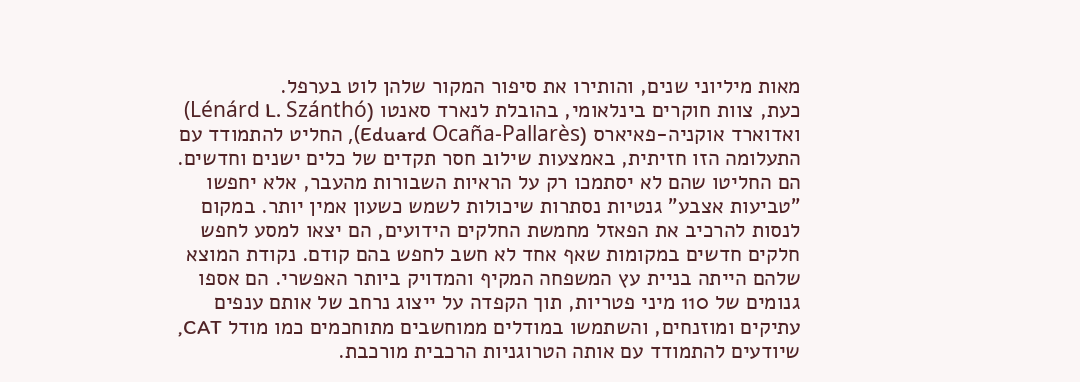מאות מיליוני שנים, והותירו את סיפור המקור שלהן לוט בערפל.
כעת, צוות חוקרים בינלאומי, בהובלת לנארד סאנטו (Lénárd L. Szánthó) ואדוארד אוקניה-פאיארס (Eduard Ocaña-Pallarès), החליט להתמודד עם התעלומה הזו חזיתית, באמצעות שילוב חסר תקדים של כלים ישנים וחדשים. הם החליטו שהם לא יסתמכו רק על הראיות השבורות מהעבר, אלא יחפשו "טביעות אצבע" גנטיות נסתרות שיכולות לשמש כשעון אמין יותר. במקום לנסות להרכיב את הפאזל מחמשת החלקים הידועים, הם יצאו למסע לחפש חלקים חדשים במקומות שאף אחד לא חשב לחפש בהם קודם. נקודת המוצא שלהם הייתה בניית עץ המשפחה המקיף והמדויק ביותר האפשרי. הם אספו גנומים של 110 מיני פטריות, תוך הקפדה על ייצוג נרחב של אותם ענפים עתיקים ומוזנחים, והשתמשו במודלים ממוחשבים מתוחכמים כמו מודל CAT, שיודעים להתמודד עם אותה הטרוגניות הרכבית מורכבת.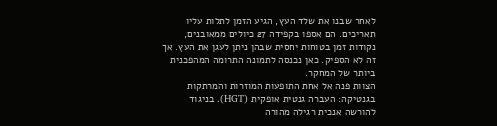לאחר שבנו את שלד העץ, הגיע הזמן לתלות עליו תאריכים. הם אספו בקפידה 27 כיולים ממאובנים, נקודות זמן בטוחות יחסית שבהן ניתן לעגן את העץ. אך זה לא הספיק. כאן נכנסה לתמונה התרומה המהפכנית ביותר של המחקר.
הצוות פנה אל אחת התופעות המוזרות והמרתקות בגנטיקה: העברה גנטית אופקית (HGT). בניגוד להורשה אנכית רגילה מהורה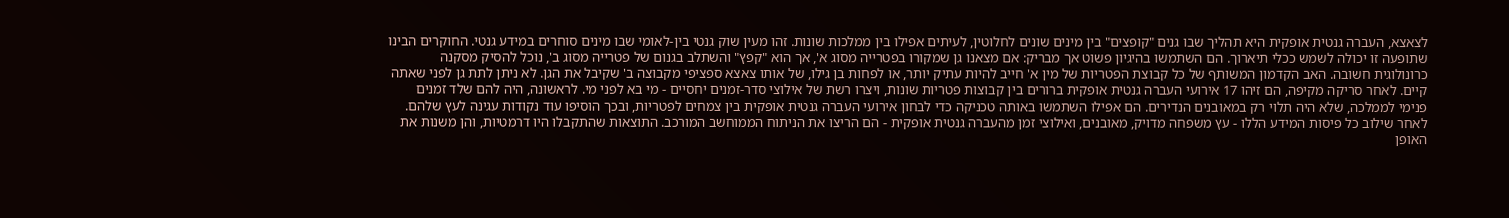לצאצא, העברה גנטית אופקית היא תהליך שבו גנים "קופצים" בין מינים שונים לחלוטין, לעיתים אפילו בין ממלכות שונות. זהו מעין שוק גנטי בין-לאומי שבו מינים סוחרים במידע גנטי. החוקרים הבינו שתופעה זו יכולה לשמש ככלי תיארוך. הם השתמשו בהיגיון פשוט אך מבריק: אם מצאנו גן שמקורו בפטרייה מסוג א', אך הוא "קפץ" והשתלב בגנום של פטרייה מסוג ב', נוכל להסיק מסקנה כרונולוגית חשובה. האב הקדמון המשותף של כל קבוצת הפטריות של מין א' חייב להיות עתיק יותר, או לפחות בן גילו, של אותו צאצא ספציפי מקבוצה ב' שקיבל את הגן. לא ניתן לתת גן לפני שאתה קיים. לאחר סריקה מקיפה, הם זיהו 17 אירועי העברה גנטית אופקית ברורים בין קבוצות פטריות שונות, ויצרו רשת של אילוצי סדר-זמנים יחסיים - מי בא לפני מי. לראשונה, היה להם שלד זמנים פנימי לממלכה, שלא היה תלוי רק במאובנים הנדירים. הם אפילו השתמשו באותה טכניקה כדי לבחון אירועי העברה גנטית אופקית בין צמחים לפטריות, ובכך הוסיפו עוד נקודות עגינה לעץ שלהם.
לאחר שילוב כל פיסות המידע הללו - עץ משפחה מדויק, מאובנים, ואילוצי זמן מהעברה גנטית אופקית - הם הריצו את הניתוח הממוחשב המורכב. התוצאות שהתקבלו היו דרמטיות, והן משנות את האופן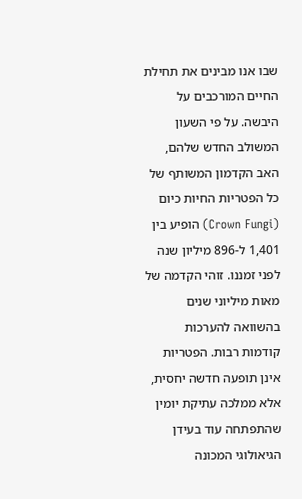שבו אנו מבינים את תחילת החיים המורכבים על היבשה. על פי השעון המשולב החדש שלהם, האב הקדמון המשותף של כל הפטריות החיות כיום (Crown Fungi) הופיע בין 1,401 ל-896 מיליון שנה לפני זמננו. זוהי הקדמה של מאות מיליוני שנים בהשוואה להערכות קודמות רבות. הפטריות אינן תופעה חדשה יחסית, אלא ממלכה עתיקת יומין שהתפתחה עוד בעידן הגיאולוגי המכונה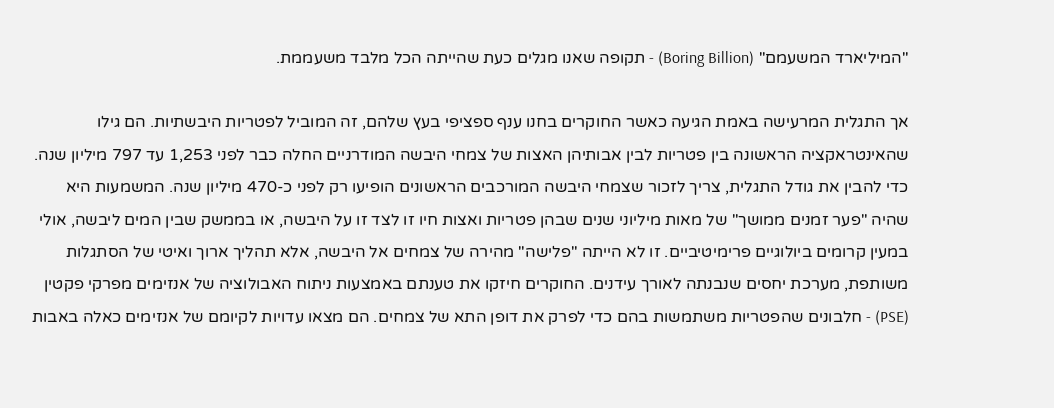"המיליארד המשעמם" (Boring Billion) - תקופה שאנו מגלים כעת שהייתה הכל מלבד משעממת.

אך התגלית המרעישה באמת הגיעה כאשר החוקרים בחנו ענף ספציפי בעץ שלהם, זה המוביל לפטריות היבשתיות. הם גילו שהאינטראקציה הראשונה בין פטריות לבין אבותיהן האצות של צמחי היבשה המודרניים החלה כבר לפני 1,253 עד 797 מיליון שנה. כדי להבין את גודל התגלית, צריך לזכור שצמחי היבשה המורכבים הראשונים הופיעו רק לפני כ-470 מיליון שנה. המשמעות היא שהיה "פער זמנים ממושך" של מאות מיליוני שנים שבהן פטריות ואצות חיו זו לצד זו על היבשה, או בממשק שבין המים ליבשה, אולי במעין קרומים ביולוגיים פרימיטיביים. זו לא הייתה "פלישה" מהירה של צמחים אל היבשה, אלא תהליך ארוך ואיטי של הסתגלות משותפת, מערכת יחסים שנבנתה לאורך עידנים. החוקרים חיזקו את טענתם באמצעות ניתוח האבולוציה של אנזימים מפרקי פקטין (PSE) - חלבונים שהפטריות משתמשות בהם כדי לפרק את דופן התא של צמחים. הם מצאו עדויות לקיומם של אנזימים כאלה באבות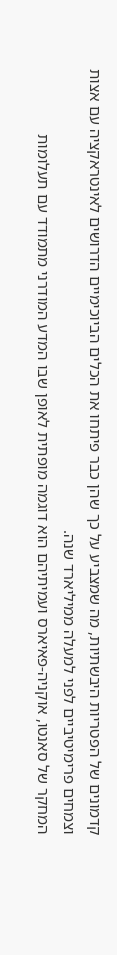קדמונים של הפטריות היבשתיות, מה שמצביע על כך שהן כבר פיתחו את הכלים הביוכימיים הדרושים לאינטראקציה עם אצות וצמחים פרימיטיביים לפני למעלה ממיליארד שנה.
המחקר של סאנטו, אוקניה-פאיארס ועמיתיהם הוא דוגמה מופתית לאופן שבו המדע המודרני מתמודד עם תעלומות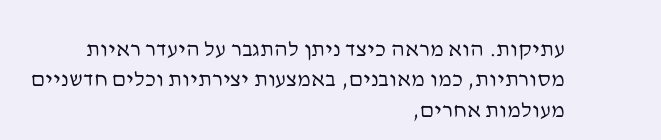עתיקות. הוא מראה כיצד ניתן להתגבר על היעדר ראיות מסורתיות, כמו מאובנים, באמצעות יצירתיות וכלים חדשניים מעולמות אחרים,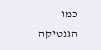כמו הגנטיקה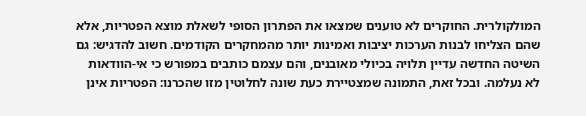המולקולרית. החוקרים לא טוענים שמצאו את הפתרון הסופי לשאלת מוצא הפטריות, אלא שהם הצליחו לבנות הערכות יציבות ואמינות יותר מהמחקרים הקודמים. חשוב להדגיש: גם השיטה החדשה עדיין תלויה בכיולי מאובנים, והם עצמם כותבים במפורש כי אי-הוודאות לא נעלמה. ובכל זאת, התמונה שמצטיירת כעת שונה לחלוטין מזו שהכרנו: הפטריות אינן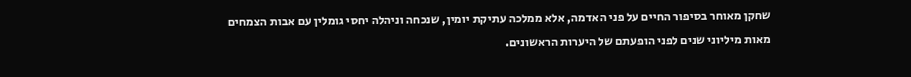שחקן מאוחר בסיפור החיים על פני האדמה, אלא ממלכה עתיקת יומין, שנכחה וניהלה יחסי גומלין עם אבות הצמחים מאות מיליוני שנים לפני הופעתם של היערות הראשונים.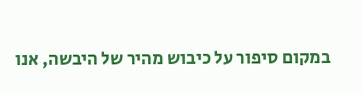במקום סיפור על כיבוש מהיר של היבשה, אנו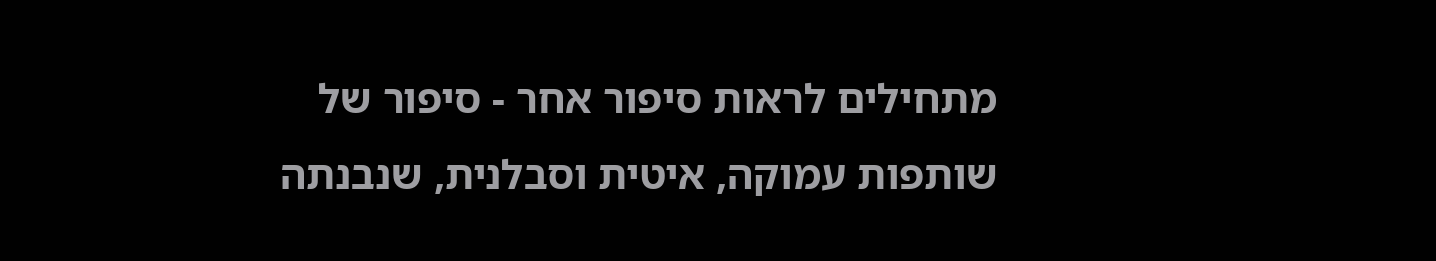מתחילים לראות סיפור אחר - סיפור של שותפות עמוקה, איטית וסבלנית, שנבנתה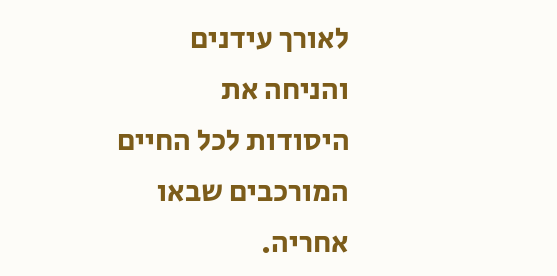לאורך עידנים והניחה את היסודות לכל החיים המורכבים שבאו אחריה.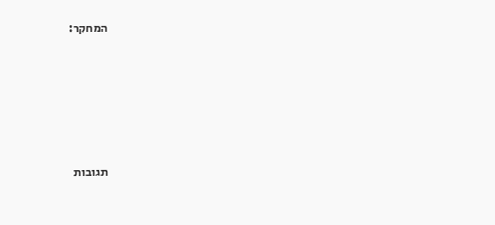המחקר:









תגובות